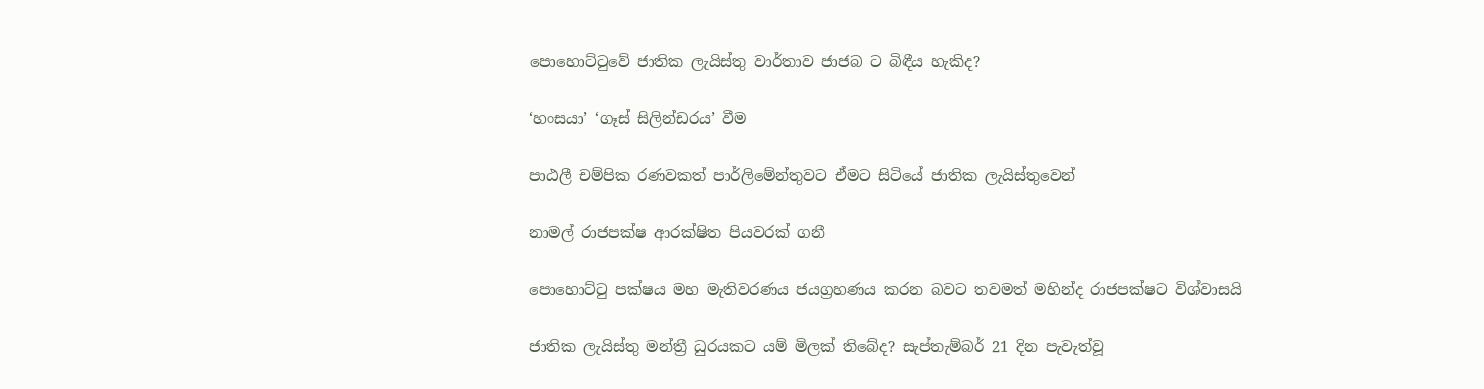පොහොට්ටුවේ ජාතික ලැයිස්තු වාර්තාව ජාජබ ට බිඳීය හැකිද?

‘හංසයා’ ‘ගෑස් සිලින්ඩරය’ වීම

පාඨලී චම්පික රණවකත් පාර්ලිමේන්තුවට ඒමට සිටියේ ජාතික ලැයිස්තුවෙන්

නාමල් රාජපක්ෂ ආරක්ෂිත පියවරක් ගනී

පොහොට්ටු පක්ෂය මහ මැතිවරණය ජයග්‍රහණය කරන බවට තවමත් මහින්ද රාජපක්ෂට විශ්වාසයි

ජාතික ලැයිස්තු මන්ත්‍රී ධුරයකට යම් මිලක් තිබේද? සැප්තැම්බර් 21 දින පැවැත්වූ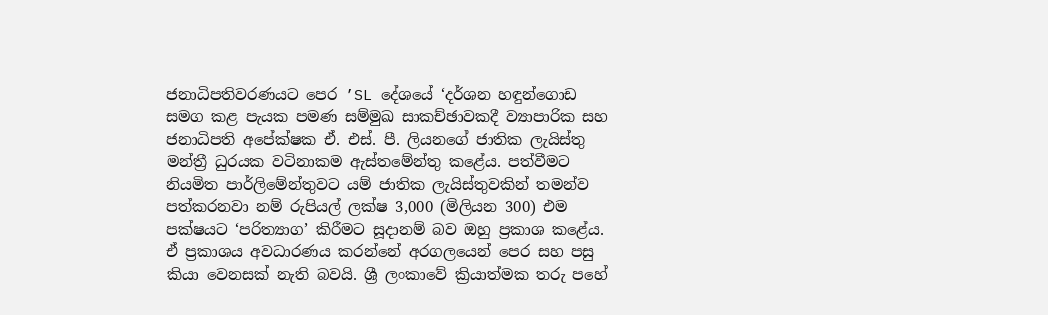ජනාධිපතිවරණයට පෙර ’SL දේශයේ ‘දර්ශන හඳුන්ගොඩ සමග කළ පැයක පමණ සම්මුඛ සාකච්ඡාවකදී ව්‍යාපාරික සහ ජනාධිපති අපේක්ෂක ඒ. එස්. පී. ලියනගේ ජාතික ලැයිස්තු මන්ත්‍රී ධුරයක වටිනාකම ඇස්තමේන්තු කළේය. පත්වීමට නියමිත පාර්ලිමේන්තුවට යම් ජාතික ලැයිස්තුවකින් තමන්ව පත්කරනවා නම් රුපියල් ලක්ෂ 3,000 (මිලියන 300) එම පක්ෂයට ‘පරිත්‍යාග’ කිරීමට සූදානම් බව ඔහු ප්‍රකාශ කළේය. ඒ ප්‍රකාශය අවධාරණය කරන්නේ අරගලයෙන් පෙර සහ පසු කියා වෙනසක් නැති බවයි. ශ්‍රී ලංකාවේ ක්‍රියාත්මක තරු පහේ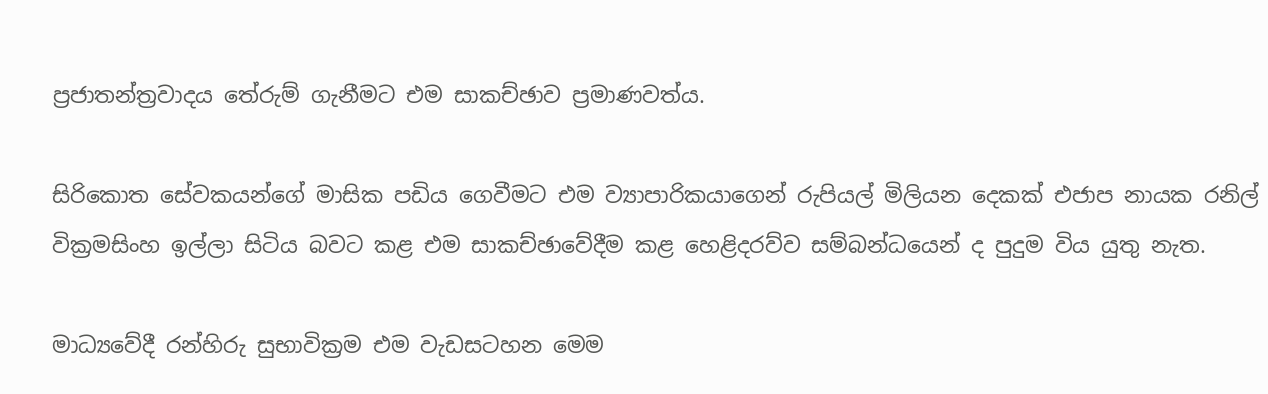ප්‍රජාතන්ත්‍රවාදය තේරුම් ගැනීමට එම සාකච්ඡාව ප්‍රමාණවත්ය.

සිරිකොත සේවකයන්ගේ මාසික පඩිය ගෙවීමට එම ව්‍යාපාරිකයාගෙන් රුපියල් මිලියන දෙකක් එජාප නායක රනිල් වික්‍රමසිංහ ඉල්ලා සිටිය බවට කළ එම සාකච්ඡාවේදීම කළ හෙළිදරව්ව සම්බන්ධයෙන් ද පුදුම විය යුතු නැත.

මාධ්‍යවේදී රන්හිරු සුභාවික්‍රම එම වැඩසටහන මෙම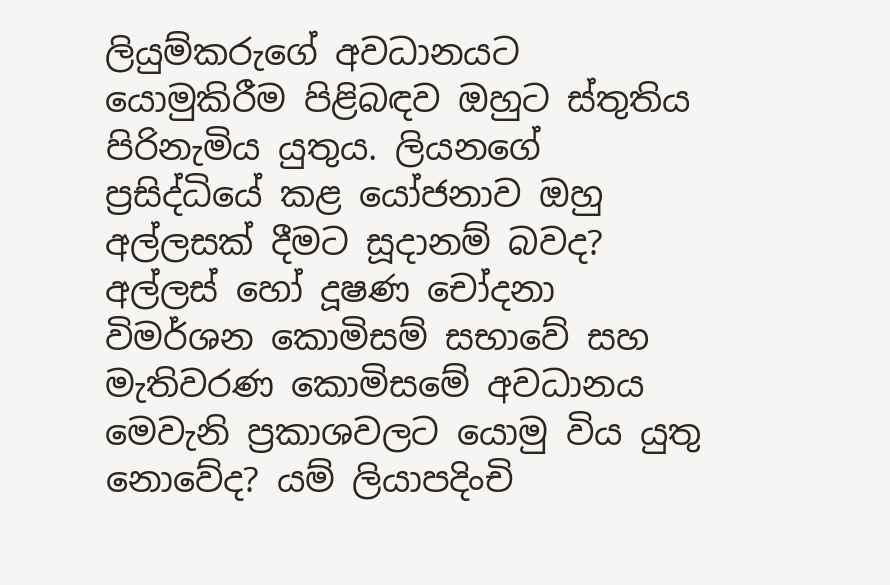ලියුම්කරුගේ අවධානයට යොමුකිරීම පිළිබඳව ඔහුට ස්තුතිය පිරිනැමිය යුතුය. ලියනගේ ප්‍රසිද්ධියේ කළ යෝජනාව ඔහු අල්ලසක් දීමට සූදානම් බවද? අල්ලස් හෝ දූෂණ චෝදනා විමර්ශන කොමිසම් සභාවේ සහ මැතිවරණ කොමිසමේ අවධානය මෙවැනි ප්‍රකාශවලට යොමු විය යුතු නොවේද? යම් ලියාපදිංචි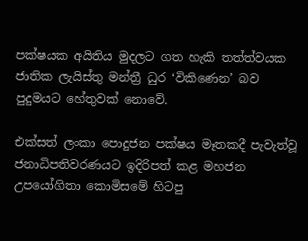පක්ෂයක අයිතිය මුදලට ගත හැකි තත්ත්වයක ජාතික ලැයිස්තු මන්ත්‍රී ධුර ‘විකිණෙන’ බව පුදුමයට හේතුවක් නොවේ.

එක්සත් ලංකා පොදුජන පක්ෂය මෑතකදී පැවැත්වූ ජනාධිපතිවරණයට ඉදිරිපත් කළ මහජන උපයෝගිතා කොමිසමේ හිටපු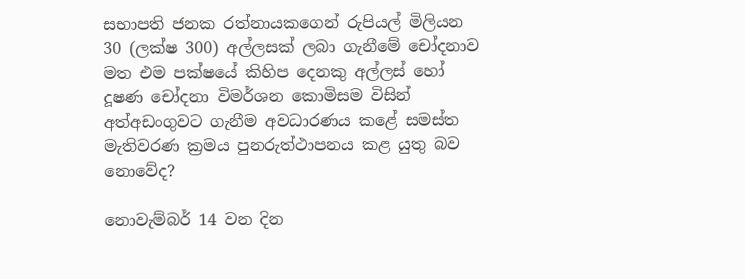සභාපති ජනක රත්නායකගෙන් රුපියල් මිලියන 30 (ලක්ෂ 300) අල්ලසක් ලබා ගැනීමේ චෝදනාව මත එම පක්ෂයේ කිහිප දෙනකු අල්ලස් හෝ දූෂණ චෝදනා විමර්ශන කොමිසම විසින් අත්අඩංගුවට ගැනීම අවධාරණය කළේ සමස්ත මැතිවරණ ක්‍රමය පුනරුත්ථාපනය කළ යුතු බව නොවේද?

නොවැම්බර් 14 වන දින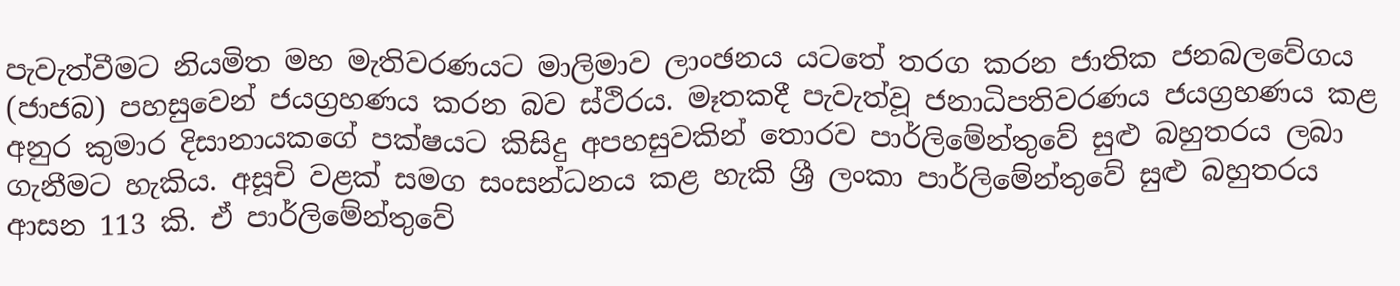පැවැත්වීමට නියමිත මහ මැතිවරණයට මාලිමාව ලාංඡනය යටතේ තරග කරන ජාතික ජනබලවේගය (ජාජබ) පහසුවෙන් ජයග්‍රහණය කරන බව ස්ථිරය. මෑතකදී පැවැත්වූ ජනාධිපතිවරණය ජයග්‍රහණය කළ අනුර කුමාර දිසානායකගේ පක්ෂයට කිසිදු අපහසුවකින් තොරව පාර්ලිමේන්තුවේ සුළු බහුතරය ලබා ගැනීමට හැකිය. අසූචි වළක් සමග සංසන්ධනය කළ හැකි ශ්‍රී ලංකා පාර්ලිමේන්තුවේ සුළු බහුතරය ආසන 113 කි. ඒ පාර්ලිමේන්තුවේ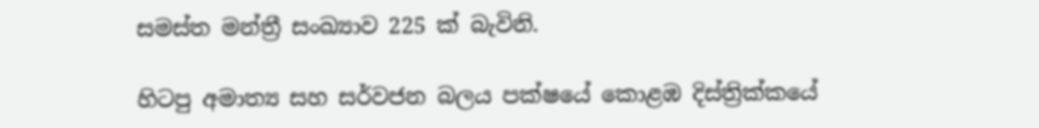සමස්ත මන්ත්‍රී සංඛ්‍යාව 225 ක් බැවිනි.

හිටපු අමාත්‍ය සහ සර්වජන බලය පක්ෂයේ කොළඹ දිස්ත්‍රික්කයේ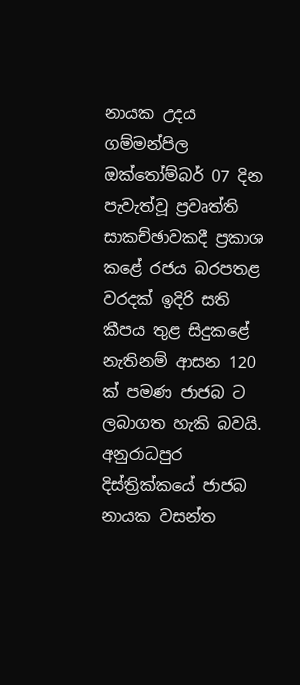නායක උදය ගම්මන්පිල ඔක්තෝම්බර් 07 දින පැවැත්වූ ප්‍රවෘත්ති සාකච්ඡාවකදී ප්‍රකාශ කළේ රජය බරපතළ වරදක් ඉදිරි සති කීපය තුළ සිදුකළේ නැතිනම් ආසන 120 ක් පමණ ජාජබ ට ලබාගත හැකි බවයි. අනුරාධපුර දිස්ත්‍රික්කයේ ජාජබ නායක වසන්ත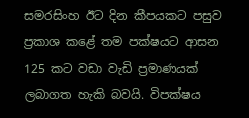සමරසිංහ ඊට දින කීපයකට පසුව ප්‍රකාශ කළේ තම පක්ෂයට ආසන 125 කට වඩා වැඩි ප්‍රමාණයක් ලබාගත හැකි බවයි. විපක්ෂය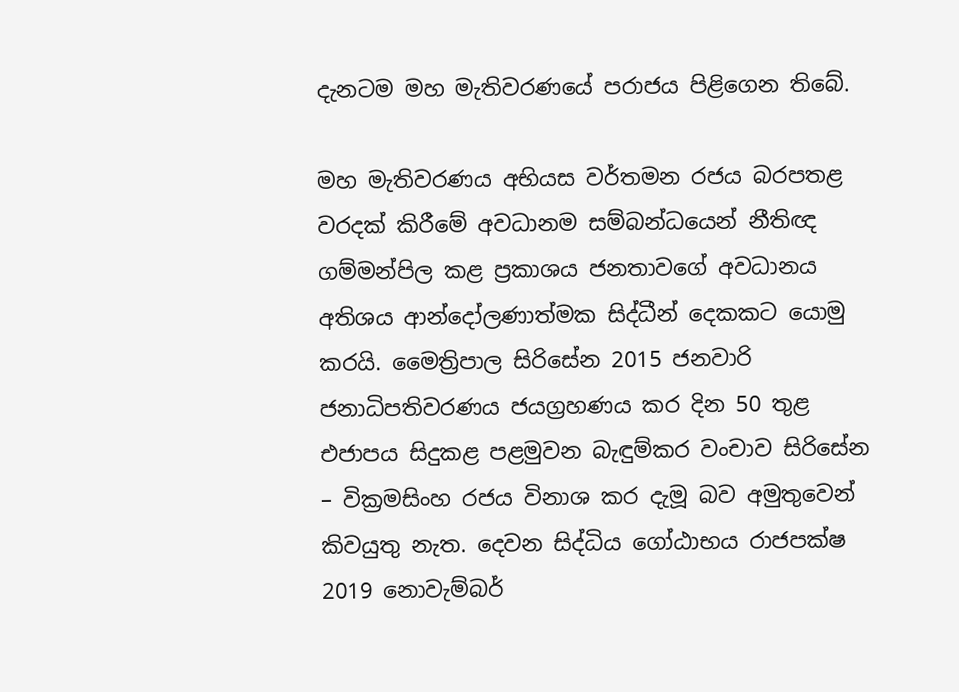දැනටම මහ මැතිවරණයේ පරාජය පිළිගෙන තිබේ.

මහ මැතිවරණය අභියස වර්තමන රජය බරපතළ වරදක් කිරීමේ අවධානම සම්බන්ධයෙන් නීතිඥ ගම්මන්පිල කළ ප්‍රකාශය ජනතාවගේ අවධානය අතිශය ආන්දෝලණාත්මක සිද්ධීන් දෙකකට යොමු කරයි. මෛත්‍රිපාල සිරිසේන 2015 ජනවාරි ජනාධිපතිවරණය ජයග්‍රහණය කර දින 50 තුළ එජාපය සිදුකළ පළමුවන බැඳුම්කර වංචාව සිරිසේන – වික්‍රමසිංහ රජය විනාශ කර දැමූ බව අමුතුවෙන් කිවයුතු නැත. දෙවන සිද්ධිය ගෝඨාභය රාජපක්ෂ 2019 නොවැම්බර්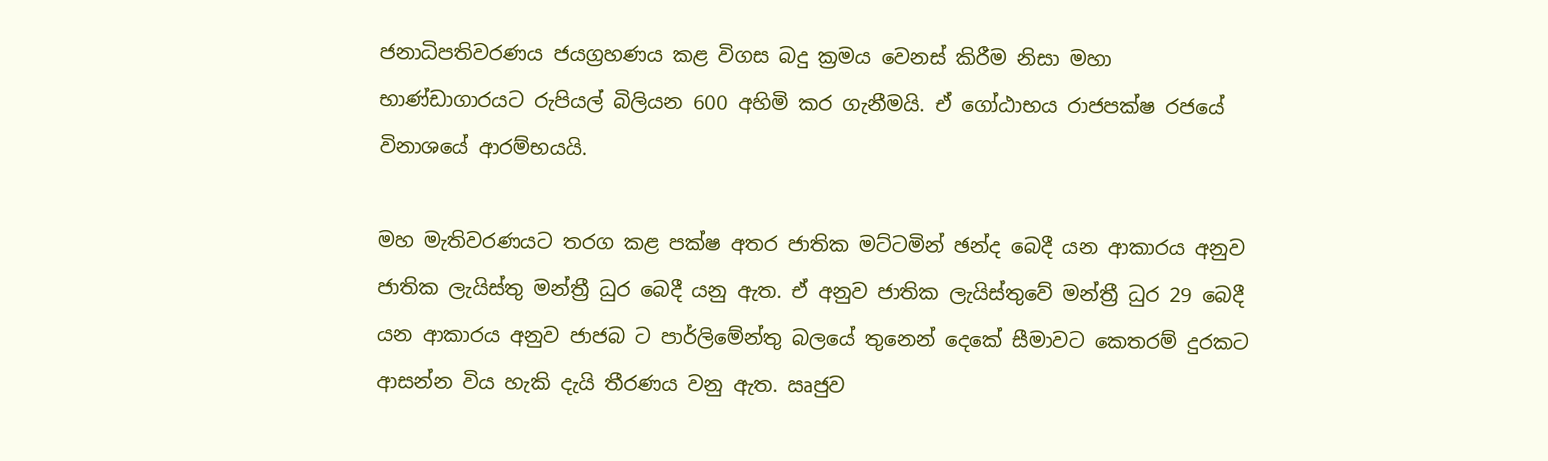ජනාධිපතිවරණය ජයග්‍රහණය කළ විගස බදු ක්‍රමය වෙනස් කිරීම නිසා මහා භාණ්ඩාගාරයට රුපියල් බිලියන 600 අහිමි කර ගැනීමයි. ඒ ගෝඨාභය රාජපක්ෂ රජයේ විනාශයේ ආරම්භයයි.

මහ මැතිවරණයට තරග කළ පක්ෂ අතර ජාතික මට්ටමින් ඡන්ද බෙදී යන ආකාරය අනුව ජාතික ලැයිස්තු මන්ත්‍රී ධුර බෙදී යනු ඇත. ඒ අනුව ජාතික ලැයිස්තුවේ මන්ත්‍රී ධුර 29 බෙදී යන ආකාරය අනුව ජාජබ ට පාර්ලිමේන්තු බලයේ තුනෙන් දෙකේ සීමාවට කෙතරම් දුරකට ආසන්න විය හැකි දැයි තීරණය වනු ඇත. ඍජුව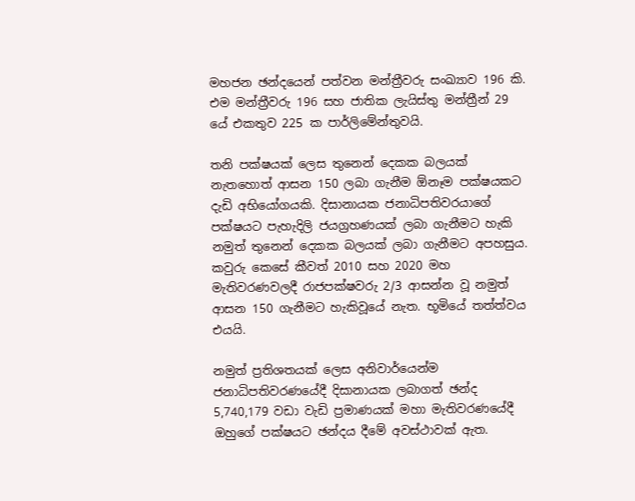මහජන ඡන්දයෙන් පත්වන මන්ත්‍රීවරු සංඛ්‍යාව 196 කි. එම මන්ත්‍රීවරු 196 සහ ජාතික ලැයිස්තු මන්ත්‍රීන් 29 යේ එකතුව 225 ක පාර්ලිමේන්තුවයි.

තනි පක්ෂයක් ලෙස තුනෙන් දෙකක බලයක් නැතහොත් ආසන 150 ලබා ගැනීම ඕනෑම පක්ෂයකට දැඩි අභියෝගයකි. දිසානායක ජනාධිපතිවරයාගේ පක්ෂයට පැහැදිලි ජයග්‍රහණයක් ලබා ගැනීමට හැකි නමුත් තුනෙන් දෙකක බලයක් ලබා ගැනීමට අපහසුය. කවුරු කෙසේ කීවත් 2010 සහ 2020 මහ මැතිවරණවලදී රාජපක්ෂවරු 2/3 ආසන්න වූ නමුත් ආසන 150 ගැනීමට හැකිවූයේ නැත. භූමියේ තත්ත්වය එයයි.

නමුත් ප්‍රතිශතයක් ලෙස අනිවාර්යෙන්ම ජනාධිපතිවරණයේදී දිසානායක ලබාගත් ඡන්ද 5,740,179 වඩා වැඩි ප්‍රමාණයක් මහා මැතිවරණයේදී ඔහුගේ පක්ෂයට ඡන්දය දීමේ අවස්ථාවක් ඇත.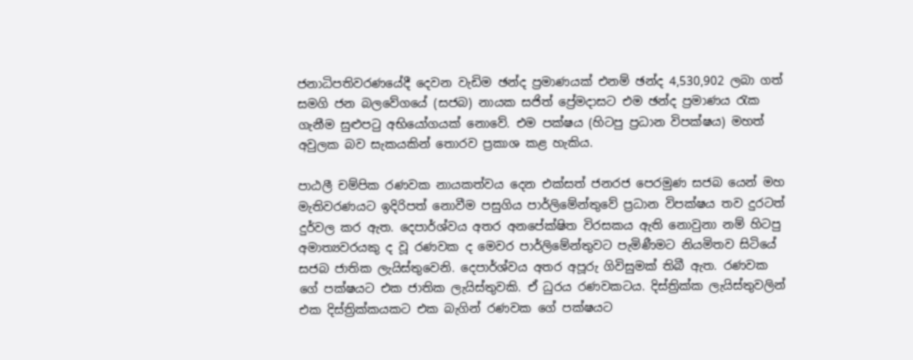ජනාධිපතිවරණයේදී දෙවන වැඩිම ඡන්ද ප්‍රමාණයක් එනම් ඡන්ද 4,530,902 ලබා ගත් සමගි ජන බලවේගයේ (සජබ) නායක සජිත් ප්‍රේමදාසට එම ඡන්ද ප්‍රමාණය රැක ගැනීම සුළුපටු අභියෝගයක් නොවේ. එම පක්ෂය (හිටපු ප්‍රධාන විපක්ෂය) මහත් අවුලක බව සැකයකින් තොරව ප්‍රකාශ කළ හැකිය.

පාඨලී චම්පික රණවක නායකත්වය දෙන එක්සත් ජනරජ පෙරමුණ සජබ යෙන් මහ මැතිවරණයට ඉදිරිපත් නොවීම පසුගිය පාර්ලිමේන්තුවේ ප්‍රධාන විපක්ෂය තව දුරටත් දුර්වල කර ඇත. දෙපාර්ශ්වය අතර අනපේක්ෂිත විරසකය ඇති නොවුනා නම් හිටපු අමාත්‍යවරයකු ද වූ රණවක ද මෙවර පාර්ලිමේන්තුවට පැමිණීමට නියමිතව සිටියේ සජබ ජාතික ලැයිස්තුවෙනි. දෙපාර්ශ්වය අතර අපූරු ගිවිසුමක් තිබී ඇත. රණවක ගේ පක්ෂයට එක ජාතික ලැයිස්තුවකි. ඒ ධුරය රණවකටය. දිස්ත්‍රික්ක ලැයිස්තුවලින් එක දිස්ත්‍රික්කයකට එක බැගින් රණවක ගේ පක්ෂයට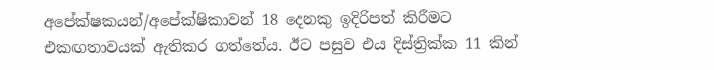අපේක්ෂකයන්/අපේක්ෂිකාවන් 18 දෙනකු ඉදිරිපත් කිරීමට එකඟතාවයක් ඇතිකර ගත්තේය. ඊට පසුව එය දිස්ත්‍රික්ක 11 කින්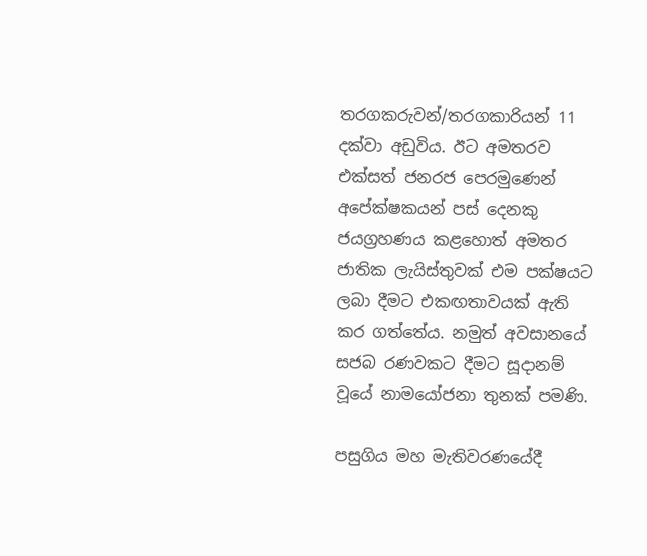තරගකරුවන්/තරගකාරියන් 11 දක්වා අඩුවිය. ඊට අමතරව එක්සත් ජනරජ පෙරමුණෙන් අපේක්ෂකයන් පස් දෙනකු ජයග්‍රහණය කළහොත් අමතර ජාතික ලැයිස්තුවක් එම පක්ෂයට ලබා දීමට එකඟතාවයක් ඇති කර ගත්තේය. නමුත් අවසානයේ සජබ රණවකට දීමට සූදානම් වූයේ නාමයෝජනා තුනක් පමණි.

පසුගිය මහ මැතිවරණයේදී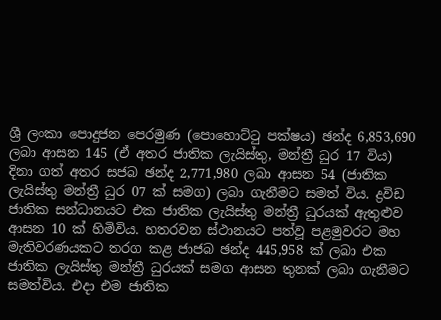ශ්‍රී ලංකා පොදුජන පෙරමුණ (පොහොට්ටු පක්ෂය) ඡන්ද 6,853,690 ලබා ආසන 145 (ඒ අතර ජාතික ලැයිස්තු, මන්ත්‍රී ධුර 17 විය) දිනා ගත් අතර සජබ ඡන්ද 2,771,980 ලබා ආසන 54 (ජාතික ලැයිස්තු මන්ත්‍රී ධුර 07 ක් සමග) ලබා ගැනීමට සමත් විය. ද්‍රවිඩ ජාතික සන්ධානයට එක ජාතික ලැයිස්තු මන්ත්‍රී ධුරයක් ඇතුළුව ආසන 10 ක් හිමිවිය. හතරවන ස්ථානයට පත්වූ පළමුවරට මහ මැතිවරණයකට තරග කළ ජාජබ ඡන්ද 445,958 ක් ලබා එක ජාතික ලැයිස්තු මන්ත්‍රී ධුරයක් සමග ආසන තුනක් ලබා ගැනීමට සමත්විය. එදා එම ජාතික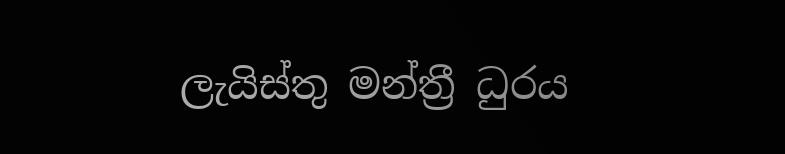ලැයිස්තු මන්ත්‍රී ධුරය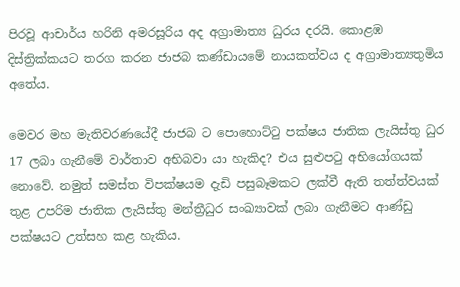පිරවූ ආචාර්ය හරිනි අමරසූරිය අද අග්‍රාමාත්‍ය ධුරය දරයි. කොළඹ දිස්ත්‍රික්කයට තරග කරන ජාජබ කණ්ඩායමේ නායකත්වය ද අග්‍රාමාත්‍යතුමිය අතේය.

මෙවර මහ මැතිවරණයේදී ජාජබ ට පොහොට්ටු පක්ෂය ජාතික ලැයිස්තු ධුර 17 ලබා ගැනීමේ වාර්තාව අභිබවා යා හැකිද? එය සුළුපටු අභියෝගයක් නොවේ. නමුත් සමස්ත විපක්ෂයම දැඩි පසුබෑමකට ලක්වී ඇති තත්ත්වයක් තුළ උපරිම ජාතික ලැයිස්තු මන්ත්‍රීධුර සංඛ්‍යාවක් ලබා ගැනීමට ආණ්ඩු පක්ෂයට උත්සහ කළ හැකිය.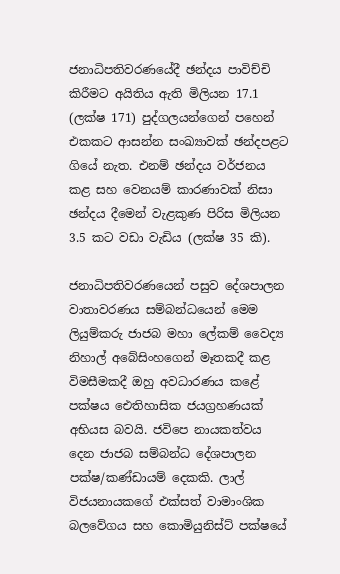ජනාධිපතිවරණයේදී ඡන්දය පාවිච්චි කිරීමට අයිතිය ඇති මිලියන 17.1 (ලක්ෂ 171) පුද්ගලයන්ගෙන් පහෙන් එකකට ආසන්න සංඛ්‍යාවක් ඡන්දපළට ගියේ නැත. එනම් ඡන්දය වර්ජනය කළ සහ වෙනයම් කාරණාවක් නිසා ඡන්දය දීමෙන් වැළකුණ පිරිස මිලියන 3.5 කට වඩා වැඩිය (ලක්ෂ 35 කි).

ජනාධිපතිවරණයෙන් පසුව දේශපාලන වාතාවරණය සම්බන්ධයෙන් මෙම ලියුම්කරු ජාජබ මහා ලේකම් වෛද්‍ය නිහාල් අබේසිංහගෙන් මෑතකදී කළ විමසීමකදී ඔහු අවධාරණය කළේ පක්ෂය ඓතිහාසික ජයග්‍රහණයක් අභියස බවයි. ජවිපෙ නායකත්වය දෙන ජාජබ සම්බන්ධ දේශපාලන පක්ෂ/කණ්ඩායම් දෙකකි. ලාල් විජයනායකගේ එක්සත් වාමාංශික බලවේගය සහ කොමියුනිස්ට් පක්ෂයේ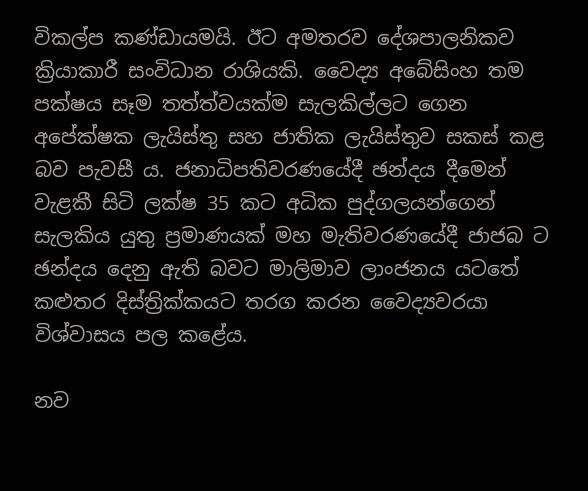විකල්ප කණ්ඩායමයි. ඊට අමතරව දේශපාලනිකව ක්‍රියාකාරී සංවිධාන රාශියකි. වෛද්‍ය අබේසිංහ තම පක්ෂය සෑම තත්ත්වයක්ම සැලකිල්ලට ගෙන අපේක්ෂක ලැයිස්තු සහ ජාතික ලැයිස්තුව සකස් කළ බව පැවසී ය. ජනාධිපතිවරණයේදී ඡන්දය දීමෙන් වැළකී සිටි ලක්ෂ 35 කට අධික පුද්ගලයන්ගෙන් සැලකිය යුතු ප්‍රමාණයක් මහ මැතිවරණයේදී ජාජබ ට ඡන්දය දෙනු ඇති බවට මාලිමාව ලාංජනය යටතේ කළුතර දිස්ත්‍රික්කයට තරග කරන වෛද්‍යවරයා විශ්වාසය පල කළේය.

නව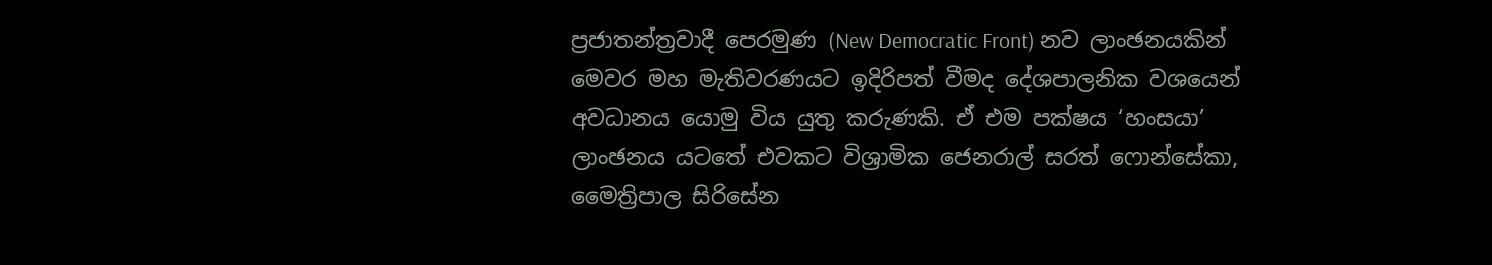ප්‍රජාතන්ත්‍රවාදී පෙරමුණ (New Democratic Front) නව ලාංඡනයකින් මෙවර මහ මැතිවරණයට ඉදිරිපත් වීමද දේශපාලනික වශයෙන් අවධානය යොමු විය යුතු කරුණකි. ඒ එම පක්ෂය ‘හංසයා’ ලාංඡනය යටතේ එවකට විශ්‍රාමික ජෙනරාල් සරත් ෆොන්සේකා, මෛත්‍රිපාල සිරිසේන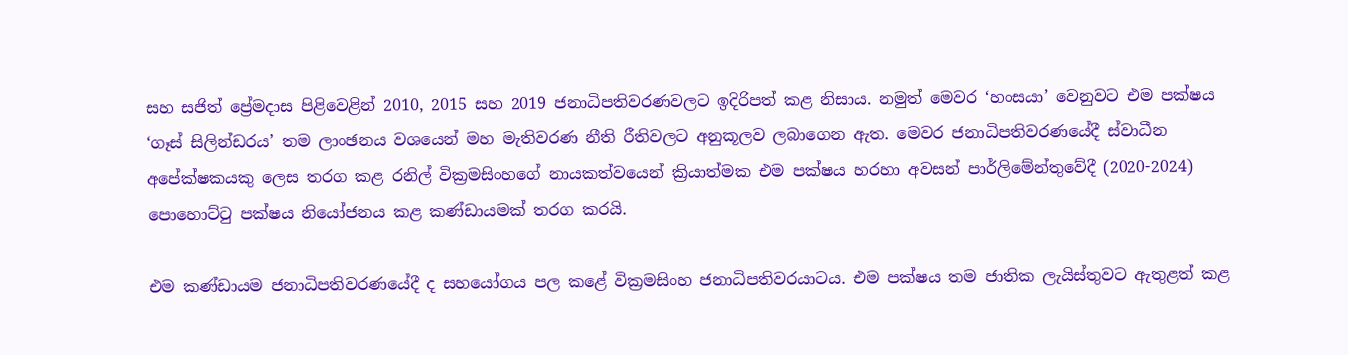සහ සජිත් ප්‍රේමදාස පිළිවෙළින් 2010, 2015 සහ 2019 ජනාධිපතිවරණවලට ඉදිරිපත් කළ නිසාය. නමුත් මෙවර ‘හංසයා’ වෙනුවට එම පක්ෂය ‘ගෑස් සිලින්ඩරය’ තම ලාංඡනය වශයෙන් මහ මැතිවරණ නීති රීතිවලට අනුකූලව ලබාගෙන ඇත. මෙවර ජනාධිපතිවරණයේදී ස්වාධීන අපේක්ෂකයකු ලෙස තරග කළ රනිල් වික්‍රමසිංහගේ නායකත්වයෙන් ක්‍රියාත්මක එම පක්ෂය හරහා අවසන් පාර්ලිමේන්තුවේදී (2020-2024) පොහොට්ටු පක්ෂය නියෝජනය කළ කණ්ඩායමක් තරග කරයි.

එම කණ්ඩායම ජනාධිපතිවරණයේදී ද සහයෝගය පල කළේ වික්‍රමසිංහ ජනාධිපතිවරයාටය. එම පක්ෂය තම ජාතික ලැයිස්තුවට ඇතුළත් කළ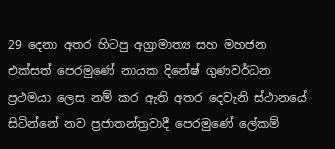29 දෙනා අතර හිටපු අග්‍රාමාත්‍ය සහ මහජන එක්සත් පෙරමුණේ නායක දිනේෂ් ගුණවර්ධන ප්‍රථමයා ලෙස නම් කර ඇති අතර දෙවැනි ස්ථානයේ සිටින්නේ නව ප්‍රජාතන්ත්‍රවාදී පෙරමුණේ ලේකම්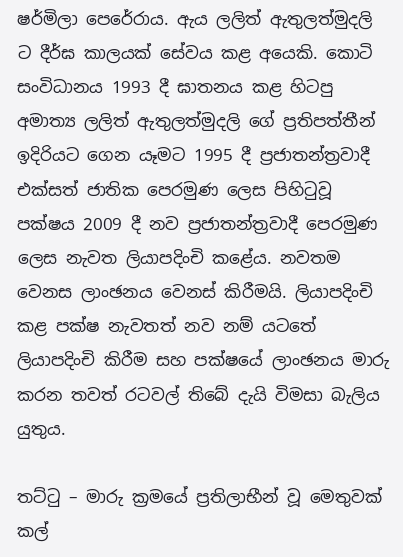ෂර්මිලා පෙරේරාය. ඇය ලලිත් ඇතුලත්මුදලි ට දීර්ඝ කාලයක් සේවය කළ අයෙකි. කොටි සංවිධානය 1993 දී ඝාතනය කළ හිටපු අමාත්‍ය ලලිත් ඇතුලත්මුදලි ගේ ප්‍රතිපත්තීන් ඉදිරියට ගෙන යෑමට 1995 දී ප්‍රජාතන්ත්‍රවාදී එක්සත් ජාතික පෙරමුණ ලෙස පිහිටුවූ පක්ෂය 2009 දී නව ප්‍රජාතන්ත්‍රවාදී පෙරමුණ ලෙස නැවත ලියාපදිංචි කළේය. නවතම වෙනස ලාංඡනය වෙනස් කිරීමයි. ලියාපදිංචි කළ පක්ෂ නැවතත් නව නම් යටතේ ලියාපදිංචි කිරීම සහ පක්ෂයේ ලාංඡනය මාරු කරන තවත් රටවල් තිබේ දැයි විමසා බැලිය යුතුය.

තට්ටු – මාරු ක්‍රමයේ ප්‍රතිලාභීන් වූ මෙතුවක් කල්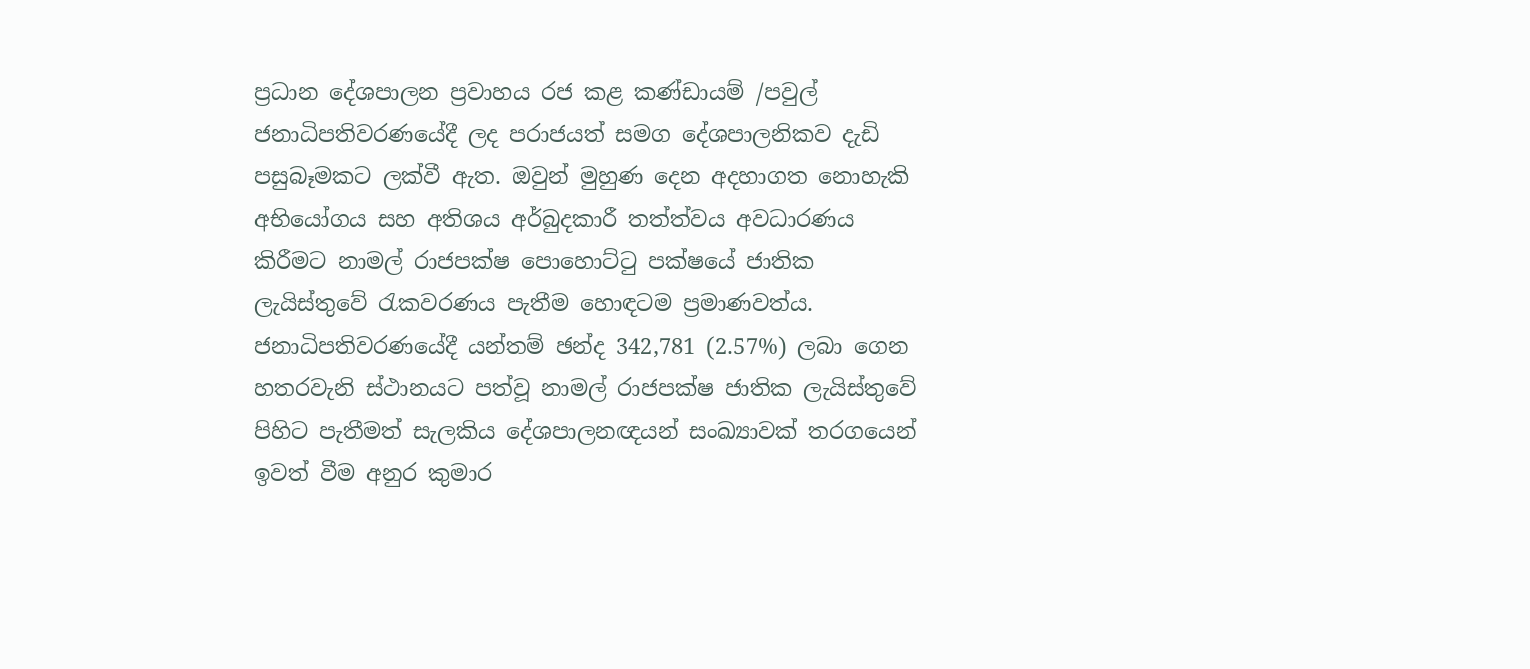ප්‍රධාන දේශපාලන ප්‍රවාහය රජ කළ කණ්ඩායම් /පවුල් ජනාධිපතිවරණයේදී ලද පරාජයත් සමග දේශපාලනිකව දැඩි පසුබෑමකට ලක්වී ඇත. ඔවුන් මුහුණ දෙන අදහාගත නොහැකි අභියෝගය සහ අතිශය අර්බුදකාරී තත්ත්වය අවධාරණය කිරීමට නාමල් රාජපක්ෂ පොහොට්ටු පක්ෂයේ ජාතික ලැයිස්තුවේ රැකවරණය පැතීම හොඳටම ප්‍රමාණවත්ය. ජනාධිපතිවරණයේදී යන්තම් ඡන්ද 342,781 (2.57%) ලබා ගෙන හතරවැනි ස්ථානයට පත්වූ නාමල් රාජපක්ෂ ජාතික ලැයිස්තුවේ පිහිට පැතීමත් සැලකිය දේශපාලනඥයන් සංඛ්‍යාවක් තරගයෙන් ඉවත් වීම අනුර කුමාර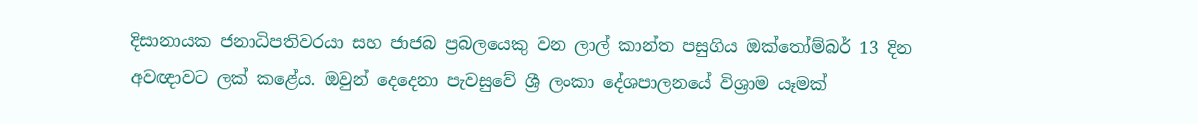දිසානායක ජනාධිපතිවරයා සහ ජාජබ ප්‍රබලයෙකු වන ලාල් කාන්ත පසුගිය ඔක්තෝම්බර් 13 දින අවඥාවට ලක් කළේය. ඔවුන් දෙදෙනා පැවසුවේ ශ්‍රී ලංකා දේශපාලනයේ විශ්‍රාම යෑමක්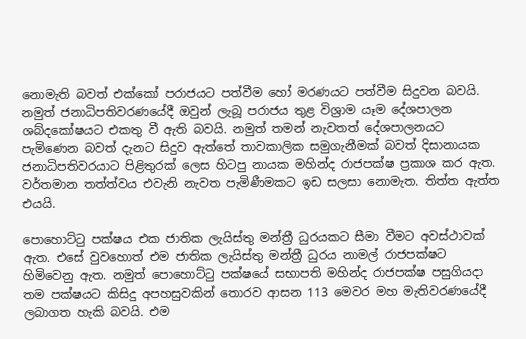නොමැති බවත් එක්කෝ පරාජයට පත්වීම හෝ මරණයට පත්වීම සිදුවන බවයි. නමුත් ජනාධිපතිවරණයේදී ඔවුන් ලැබූ පරාජය තුළ විශ්‍රාම යෑම දේශපාලන ශබ්දකෝෂයට එකතු වී ඇති බවයි. නමුත් තමන් නැවතත් දේශපාලනයට පැමිණෙන බවත් දැනට සිදුව ඇත්තේ තාවකාලික සමුගැනීමක් බවත් දිසානායක ජනාධිපතිවරයාට පිළිතුරක් ලෙස හිටපු නායක මහින්ද රාජපක්ෂ ප්‍රකාශ කර ඇත. වර්තමාන තත්ත්වය එවැනි නැවත පැමිණීමකට ඉඩ සලසා නොමැත. තිත්ත ඇත්ත එයයි.

පොහොට්ටු පක්ෂය එක ජාතික ලැයිස්තු මන්ත්‍රී ධුරයකට සීමා වීමට අවස්ථාවක් ඇත. එසේ වුවහොත් එම ජාතික ලැයිස්තු මන්ත්‍රී ධුරය නාමල් රාජපක්ෂට හිමිවෙනු ඇත. නමුත් පොහොට්ටු පක්ෂයේ සභාපති මහින්ද රාජපක්ෂ පසුගියදා තම පක්ෂයට කිසිදු අපහසුවකින් තොරව ආසන 113 මෙවර මහ මැතිවරණයේදී ලබාගත හැකි බවයි. එම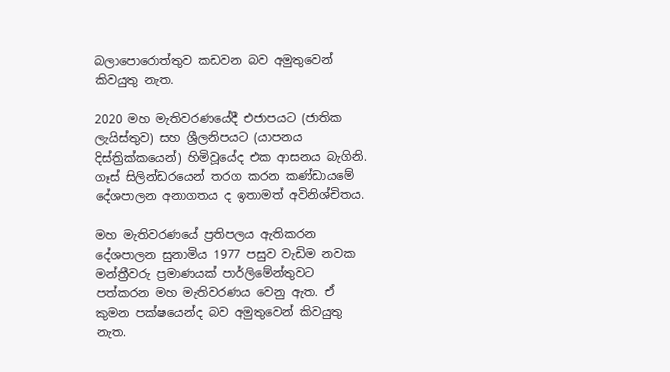බලාපොරොත්තුව කඩවන බව අමුතුවෙන් කිවයුතු නැත.

2020 මහ මැතිවරණයේදී එජාපයට (ජාතික ලැයිස්තුව) සහ ශ්‍රීලනිපයට (යාපනය දිස්ත්‍රික්කයෙන්) හිමිවූයේද එක ආසනය බැගිනි. ගෑස් සිලින්ඩරයෙන් තරග කරන කණ්ඩායමේ දේශපාලන අනාගතය ද ඉතාමත් අවිනිශ්චිතය.

මහ මැතිවරණයේ ප්‍රතිපලය ඇතිකරන දේශපාලන සුනාමිය 1977 පසුව වැඩිම නවක මන්ත්‍රීවරු ප්‍රමාණයක් පාර්ලිමේන්තුවට පත්කරන මහ මැතිවරණය වෙනු ඇත. ඒ කුමන පක්ෂයෙන්ද බව අමුතුවෙන් කිවයුතු නැත.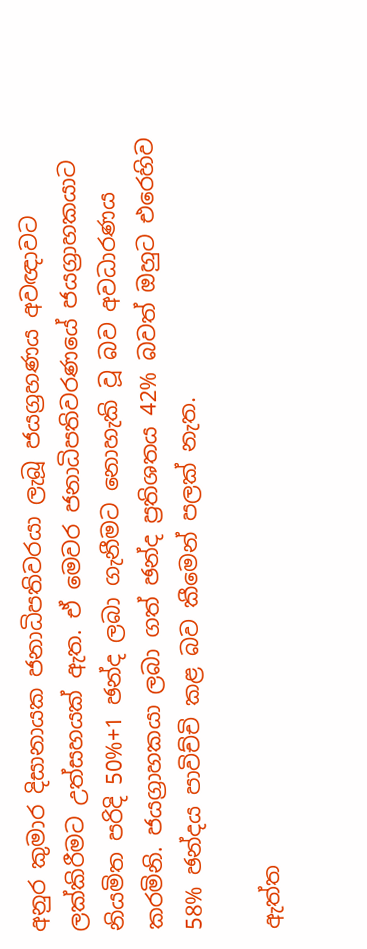අනුර කුමාර දිසානායක ජනාධිපතිවරයා ලැබූ ජයග්‍රහණය අවඥාවට ලක්කිරීමට උත්සහයක් ඇත. ඒ මෙවර ජනාධිපතිවරණයේ ජයග්‍රාහකයාට නියමිත පරිදි 50%+1 ඡන්ද ලබා ගැනීමට නොහැකි වූ බව අවධාරණය කරමිනි. ජයග්‍රාහකයා ලබා ගත් ඡන්ද ප්‍රතිශතය 42% බවත් ඔහුට එරෙහිව 58% ඡන්දය පාවිච්චි කළ බව කීමෙන් පලක් නැත.

ඇත්ත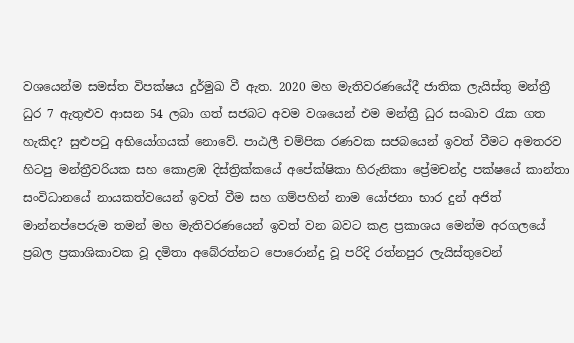වශයෙන්ම සමස්ත විපක්ෂය දුර්මුඛ වී ඇත. 2020 මහ මැතිවරණයේදී ජාතික ලැයිස්තු මන්ත්‍රී ධුර 7 ඇතුළුව ආසන 54 ලබා ගත් සජබට අවම වශයෙන් එම මන්ත්‍රී ධුර සංඛාව රැක ගත හැකිද? සුළුපටු අභියෝගයක් නොවේ. පාඨලී චම්පික රණවක සජබයෙන් ඉවත් වීමට අමතරව හිටපු මන්ත්‍රීවරියක සහ කොළඹ දිස්ත්‍රික්කයේ අපේක්ෂිකා හිරුනිකා ප්‍රේමචන්ද්‍ර පක්ෂයේ කාන්තා සංවිධානයේ නායකත්වයෙන් ඉවත් වීම සහ ගම්පහින් නාම යෝජනා භාර දුන් අජිත් මාන්නප්පෙරුම තමන් මහ මැතිවරණයෙන් ඉවත් වන බවට කළ ප්‍රකාශය මෙන්ම අරගලයේ ප්‍රබල ප්‍රකාශිකාවක වූ දමිතා අබේරත්නට පොරොන්දු වූ පරිදි රත්නපුර ලැයිස්තුවෙන්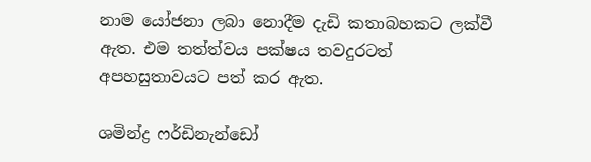නාම යෝජනා ලබා නොදීම දැඩි කතාබහකට ලක්වී ඇත. එම තත්ත්වය පක්ෂය තවදුරටත් අපහසුතාවයට පත් කර ඇත.

ශමින්ද්‍ර ෆර්ඩිනැන්ඩෝ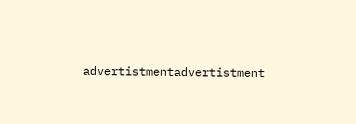advertistmentadvertistment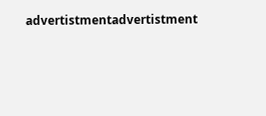advertistmentadvertistment